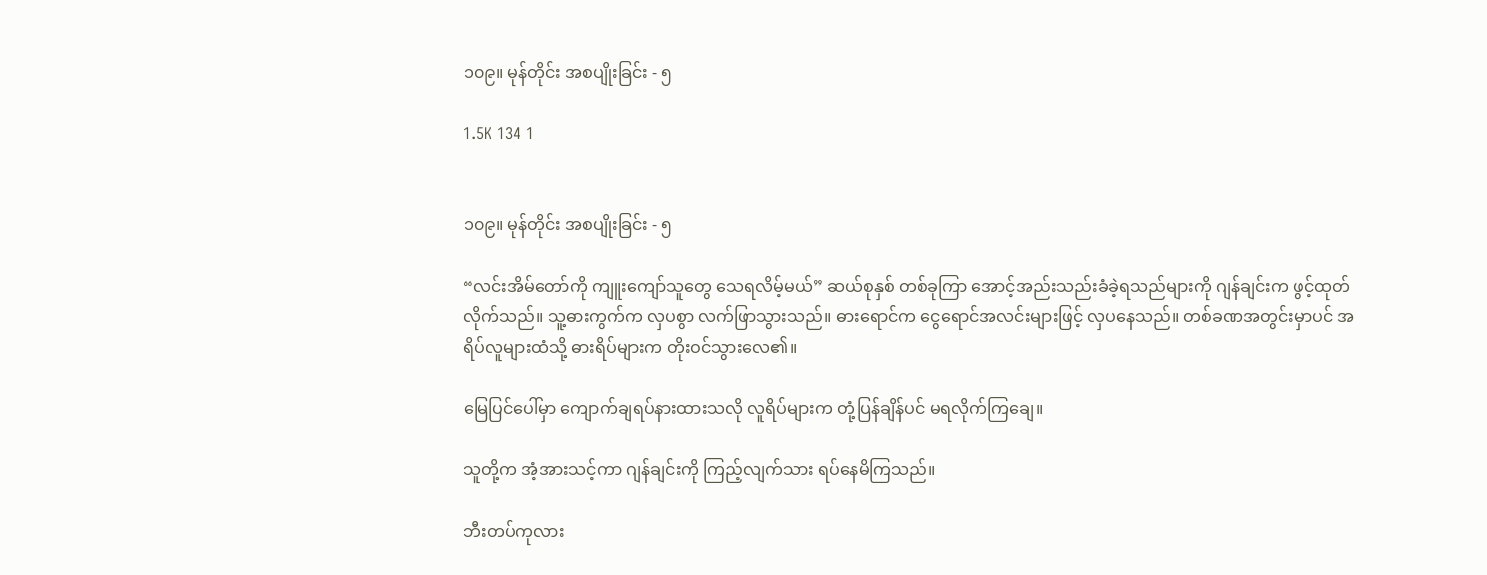၁၀၉။ မုန်တိုင်း အစပျိုးခြင်း - ၅

1.5K 134 1


၁၀၉။ မုန်တိုင်း အစပျိုးခြင်း - ၅

“လင်းအိမ်တော်ကို ကျူးကျော်သူတွေ သေရလိမ့်မယ်” ဆယ်စုနှစ် တစ်ခုကြာ အောင့်အည်းသည်းခံခဲ့ရသည်များကို ဂျန်ချင်းက ဖွင့်ထုတ်လိုက်သည်။ သူ့ဓားကွက်က လှပစွာ လက်ဖြာသွားသည်။ ဓားရောင်က ငွေရောင်အလင်းများဖြင့် လှပနေသည်။ တစ်ခဏအတွင်းမှာပင် အရိပ်လူများထံသို့ ဓားရိပ်များက တိုးဝင်သွားလေ၏။

မြေပြင်ပေါ်မှာ ကျောက်ချရပ်နားထားသလို လူရိပ်များက တုံ့ပြန်ချိန်ပင် မရလိုက်ကြချေ။

သူတို့က အံ့အားသင့်ကာ ဂျန်ချင်းကို ကြည့်လျက်သား ရပ်နေမိကြသည်။

ဘီးတပ်ကုလား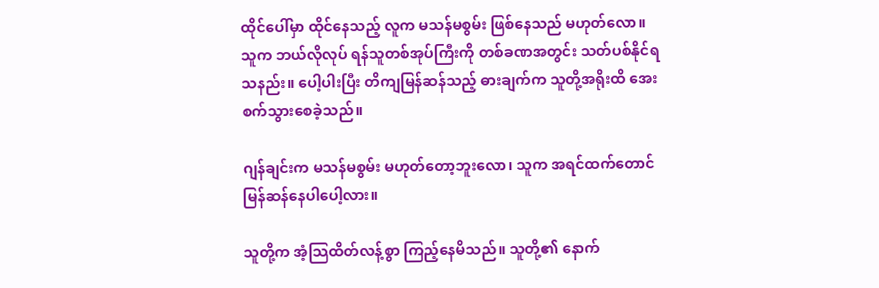ထိုင်ပေါ်မှာ ထိုင်နေသည့် လူက မသန်မစွမ်း ဖြစ်နေသည် မဟုတ်လော။ သူက ဘယ်လိုလုပ် ရန်သူတစ်အုပ်ကြီးကို တစ်ခဏအတွင်း သတ်ပစ်နိုင်ရသနည်း။ ပေါ့ပါးပြီး တိကျမြန်ဆန်သည့် ဓားချက်က သူတို့အရိုးထိ အေးစက်သွားစေခဲ့သည်။

ဂျန်ချင်းက မသန်မစွမ်း မဟုတ်တော့ဘူးလော၊ သူက အရင်ထက်တောင် မြန်ဆန်နေပါပေါ့လား။

သူတို့က အံ့သြထိတ်လန့်စွာ ကြည့်နေမိသည်။ သူတို့၏ နောက်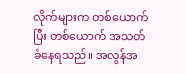လိုက်များက တစ်ယောက်ပြီး တစ်ယောက် အသတ်ခံနေရသည်။ အလွန်အ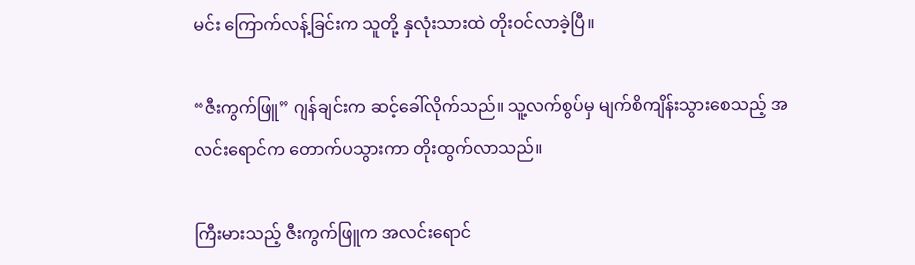မင်း ကြောက်လန့်ခြင်းက သူတို့ နှလုံးသားထဲ တိုးဝင်လာခဲ့ပြီ။

“ဇီးကွက်ဖြူ” ဂျန်ချင်းက ဆင့်ခေါ်လိုက်သည်။ သူ့လက်စွပ်မှ မျက်စိကျိန်းသွားစေသည့် အလင်းရောင်က တောက်ပသွားကာ တိုးထွက်လာသည်။

ကြီးမားသည့် ဇီးကွက်ဖြူက အလင်းရောင်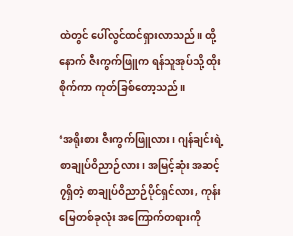ထဲတွင် ပေါ်လွင်ထင်ရှားလာသည်။ ထို့နောက် ဇီးကွက်ဖြူက ရန်သူအုပ်သို့ ထိုးစိုက်ကာ ကုတ်ခြစ်တော့သည်။

‘အရိုးစား ဇီးကွက်ဖြူလား၊ ဂျန်ချင်းရဲ့ စာချုပ်ဝိညာဉ်လား၊ အမြင့်ဆုံး အဆင့် ၇ရှိတဲ့ စာချုပ်ဝိညာဉ်ပိုင်ရှင်လား, ကုန်းမြေတစ်ခုလုံး အကြောက်တရားကို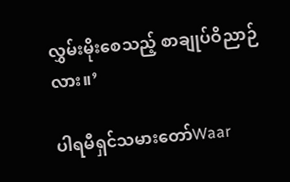လွှမ်းမိုးစေသည့် စာချုပ်ဝိညာဉ်လား။’

ပါရမီရှင်သမားတော်Waar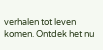verhalen tot leven komen. Ontdek het nu